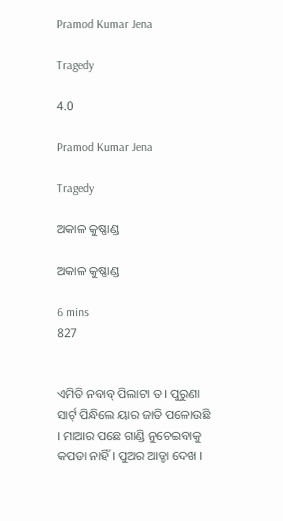Pramod Kumar Jena

Tragedy

4.0

Pramod Kumar Jena

Tragedy

ଅକାଳ କୁଷ୍ଣାଣ୍ଡ

ଅକାଳ କୁଷ୍ଣାଣ୍ଡ

6 mins
827


ଏମିତି ନବାବ୍ ପିଲାଟା ତ । ପୁରୁଣା ସାର୍ଟ୍ ପିନ୍ଧିଲେ ୟାର ଜାତି ପଳୋଉଛି । ମାଆର ପଛେ ଗାଣ୍ଡି ନୁଚେଇବାକୁ କପଡା ନାହିଁ । ପୁଅର ଆଡ୍ଡା ଦେଖ ।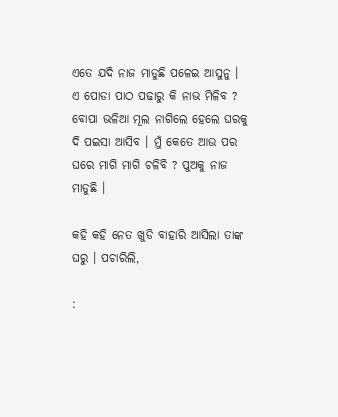ଏତେ ଯଦି ନାଜ ମାଡୁଛି ପଳେଇ ଆସୁନୁ । ଏ ପୋଡା ପାଠ ପଢାରୁ କି ନାଭ ମିଳିବ ? ବୋପା ଭଳିଆ ମୂଲ ନାଗିଲେ ହେଲେ ଘରକୁ ଦି ପଇସା ଆସିବ । ମୁଁ କେତେ ଆଉ ପର ଘରେ ମାଗି ମାଗି ଚଳିବି ? ପୁଅକୁ ନାଜ ମାଡୁଛି ।

କହି କହି ନେତ ଖୁଡି ବାହାରି ଆସିଲା ତାଙ୍କ ଘରୁ । ପଚାରିଲି,

: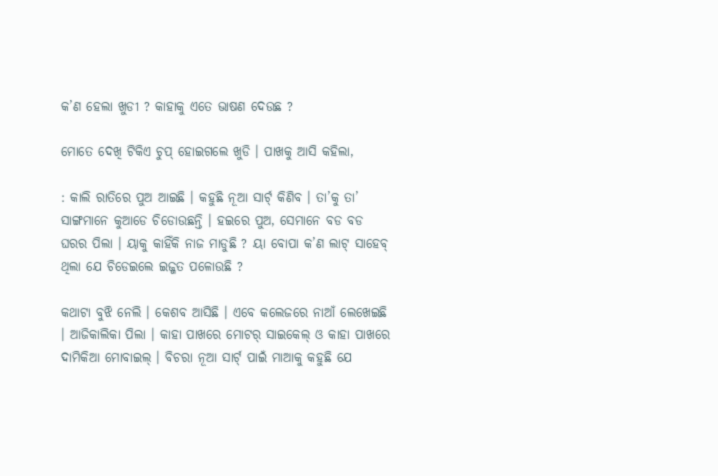କ’ଣ ହେଲା ଖୁଡୀ ? କାହାକୁ ଏତେ ଭାଷଣ ଦେଉଛ ?

ମୋତେ ଦେଖି ଟିକିଏ ଚୁପ୍ ହୋଇଗଲେ ଖୁଡି । ପାଖକୁ ଆସି କହିଲା,

: କାଲି ରାତିରେ ପୁଅ ଆଇଛି । କହୁଛି ନୂଆ ସାର୍ଟ୍ କିଣିବ । ତା’କୁ ତା’ ସାଙ୍ଗମାନେ କୁଆଡେ ଚିଡୋଉଛନ୍ତି । ହଇରେ ପୁଅ, ସେମାନେ ବଡ ବଡ ଘରର ପିଲା । ୟାକୁ କାହିଁକି ନାଜ ମାଡୁଛି ? ୟା ବୋପା କ’ଣ ଲାଟ୍ ସାହେବ୍ ଥିଲା ଯେ ଚିଡେଇଲେ ଇଜ୍ଜତ ପଳୋଉଛି ?

କଥାଟା ବୁଝି ନେଲି । କେଶବ ଆସିଛି । ଏବେ କଲେଜରେ ନାଆଁ ଲେଖେଇଛି । ଆଜିକାଲିକା ପିଲା । କାହା ପାଖରେ ମୋଟର୍ ସାଇକେଲ୍ ଓ କାହା ପାଖରେ ଦାମିକିଆ ମୋବାଇଲ୍ । ବିଚରା ନୂଆ ସାର୍ଟ୍ ପାଇଁ ମାଆକୁ କହୁଛି ଯେ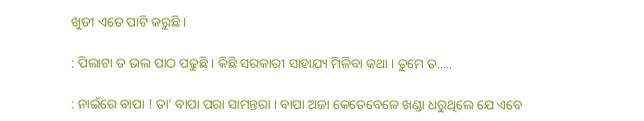ଖୁଡୀ ଏତେ ପାଟି କରୁଛି ।

: ପିଲାଟା ତ ଭଲ ପାଠ ପଢୁଛି । କିଛି ସରକାରୀ ସାହାଯ୍ୟ ମିଳିବା କଥା । ତୁମେ ତ.....

: ନାଇଁରେ ବାପା ! ତା’ ବାପା ପରା ସାମନ୍ତରା । ବାପା ଅଜା କେତେବେଳେ ଖଣ୍ଡା ଧରୁଥିଲେ ଯେ ଏବେ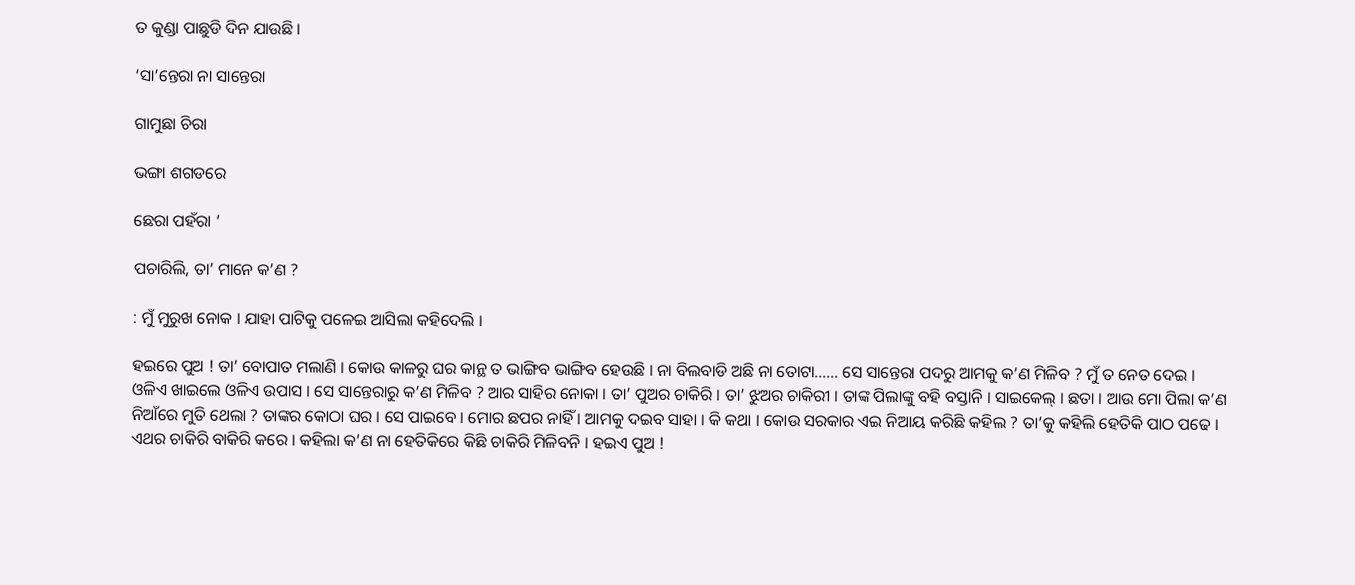ତ କୁଣ୍ଡା ପାଛୁଡି ଦିନ ଯାଉଛି ।

‘ସା’ନ୍ତେରା ନା ସାନ୍ତେରା

ଗାମୁଛା ଚିରା

ଭଙ୍ଗା ଶଗଡରେ

ଛେରା ପହଁରା ’

ପଚାରିଲି, ତା’ ମାନେ କ’ଣ ?

: ମୁଁ ମୁରୁଖ ନୋକ । ଯାହା ପାଟିକୁ ପଳେଇ ଆସିଲା କହିଦେଲି ।

ହଇରେ ପୁଅ ! ତା’ ବୋପାତ ମଲାଣି । କୋଉ କାଳରୁ ଘର କାନ୍ଥ ତ ଭାଙ୍ଗିବ ଭାଙ୍ଗିବ ହେଉଛି । ନା ବିଲବାଡି ଅଛି ନା ତୋଟା...... ସେ ସାନ୍ତେରା ପଦରୁ ଆମକୁ କ’ଣ ମିଳିବ ? ମୁଁ ତ ନେତ ଦେଇ । ଓଳିଏ ଖାଇଲେ ଓଳିଏ ଉପାସ । ସେ ସାନ୍ତେରାରୁ କ’ଣ ମିଳିବ ? ଆର ସାହିର ନୋକା । ତା’ ପୁଅର ଚାକିରି । ତା’ ଝୁଅର ଚାକିରୀ । ତାଙ୍କ ପିଲାଙ୍କୁ ବହି ବସ୍ତାନି । ସାଇକେଲ୍ । ଛତା । ଆଉ ମୋ ପିଲା କ’ଣ ନିଆଁରେ ମୁତି ଥେଲା ? ତାଙ୍କର କୋଠା ଘର । ସେ ପାଇବେ । ମୋର ଛପର ନାହିଁ । ଆମକୁ ଦଇବ ସାହା । କି କଥା । କୋଉ ସରକାର ଏଇ ନିଆୟ କରିଛି କହିଲ ? ତା’କୁ କହିଲି ହେତିକି ପାଠ ପଢେ । ଏଥର ଚାକିରି ବାକିରି କରେ । କହିଲା କ’ଣ ନା ହେତିକିରେ କିଛି ଚାକିରି ମିଳିବନି । ହଇଏ ପୁଅ !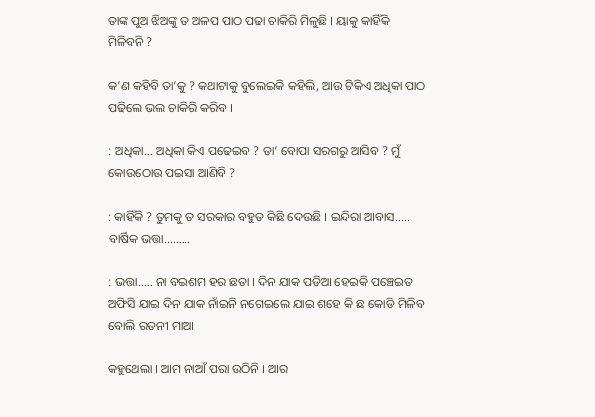ତାଙ୍କ ପୁଅ ଝିଅଙ୍କୁ ତ ଅଳପ ପାଠ ପଢା ଚାକିରି ମିଳୁଛି । ୟାକୁ କାହିଁକି ମିଳିବନି ?

କ’ଣ କହିବି ତା’କୁ ? କଥାଟାକୁ ବୁଲେଇକି କହିଲି, ଆଉ ଟିକିଏ ଅଧିକା ପାଠ ପଢିଲେ ଭଲ ଚାକିରି କରିବ ।

: ଅଧିକା... ଅଧିକା କିଏ ପଢେଇବ ? ତା’ ବୋପା ସରଗରୁ ଆସିବ ? ମୁଁ କୋଉଠୋଉ ପଇସା ଆଣିବି ?

: କାହିଁକି ? ତୁମକୁ ତ ସରକାର ବହୁତ କିଛି ଦେଉଛି । ଇନ୍ଦିରା ଆବାସ..... ବାର୍ଷିକ ଭତ୍ତା.........

: ଭତ୍ତା..... ନା ବଇଶମ ହର ଛତା । ଦିନ ଯାକ ପଡିଆ ହେଇକି ପଞ୍ଚେଇତ ଅଫିସି ଯାଇ ଦିନ ଯାକ ନାଁଇନି ନଗେଇଲେ ଯାଇ ଶହେ କି ଛ କୋଡି ମିଳିବ ବୋଲି ରତନୀ ମାଆ

କହୁଥେଲା । ଆମ ନାଆଁ ପରା ଉଠିନି । ଆର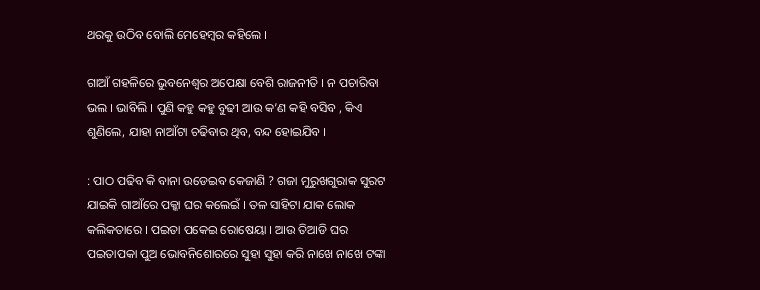ଥରକୁ ଉଠିବ ବୋଲି ମେହେମ୍ବର କହିଲେ ।

ଗାଆଁ ଗହଳିରେ ଭୁବନେଶ୍ୱର ଅପେକ୍ଷା ବେଶି ରାଜନୀତି । ନ ପଚାରିବା ଭଲ । ଭାବିଲି । ପୁଣି କହୁ କହୁ ବୁଢୀ ଆଉ କ’ଣ କହି ବସିବ , କିଏ ଶୁଣିଲେ, ଯାହା ନାଆଁଟା ଚଢିବାର ଥିବ, ବନ୍ଦ ହୋଇଯିବ ।

: ପାଠ ପଢିବ କି ବାନା ଉଡେଇବ କେଜାଣି ? ଗଜା ମୁରୁଖଗୁରାକ ସୁରଟ ଯାଇକି ଗାଆଁରେ ପକ୍କା ଘର କଲେଇଁ । ତଳ ସାହିଟା ଯାକ ଲୋକ କଲିକତାରେ । ପଇତା ପକେଇ ରୋଷେୟା । ଆଉ ତିଆଡି ଘର ପଇତାପକା ପୁଅ ଭୋବନିଶୋରରେ ସୁହା ସୁହା କରି ନାଖେ ନାଖେ ଟଙ୍କା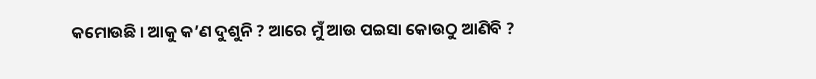କମୋଉଛି । ଆକୁ କ’ଣ ଦୁଶୁନି ? ଆରେ ମୁଁ ଆଉ ପଇସା କୋଉଠୁ ଆଣିବି ?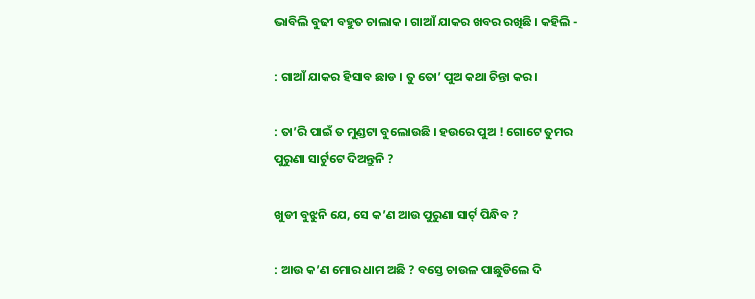ଭାବିଲି ବୁଢୀ ବହୁତ ଚାଲାକ । ଗାଆଁ ଯାକର ଖବର ରଖିଛି । କହିଲି -

: ଗାଆଁ ଯାକର ହିସାବ ଛାଡ । ତୁ ତୋ’ ପୁଅ କଥା ଚିନ୍ତା କର ।

: ତା’ରି ପାଇଁ ତ ମୁଣ୍ଡଟା ବୁଲୋଉଛି । ହଉରେ ପୁଅ ! ଗୋଟେ ତୁମର ପୁରୁଣା ସାର୍ଟୁଟେ ଦିଅନ୍ତୁନି ?

ଖୁଡୀ ବୁଝୁନି ଯେ, ସେ କ’ଣ ଆଉ ପୁରୁଣା ସାର୍ଟ୍ ପିନ୍ଧିବ ?

: ଆଉ କ’ଣ ମୋର ଧାମ ଅଛି ? ବସ୍ତେ ଚାଉଳ ପାଛୁଡିଲେ ଦି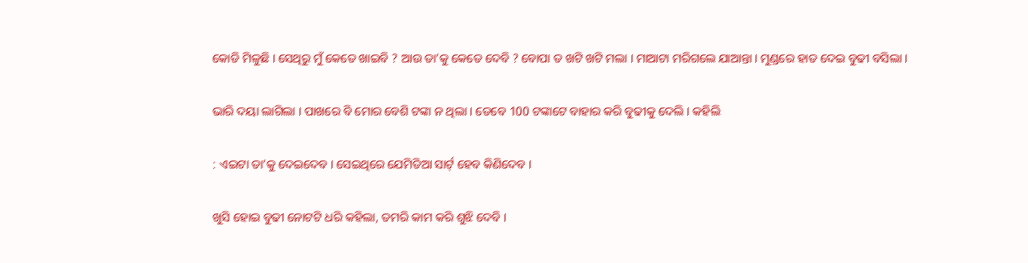କୋଡି ମିଳୁଛି । ସେଥିରୁ ମୁଁ କେତେ ଖାଇବି ? ଆଉ ତା’କୁ କେତେ ଦେବି ? ବୋପା ତ ଖଟି ଖଟି ମଲା । ମାଆଟା ମରିଗଲେ ଯାଆନ୍ତା । ମୁଣ୍ଡରେ ହାତ ଦେଇ ବୁଢୀ ବସିଲା ।

ଭାରି ଦୟା ଲାଗିଲା । ପାଖରେ ବି ମୋର ବେଶି ଟଙ୍କା ନ ଥିଲା । ତେବେ 100 ଟଙ୍କାଟେ ବାହାର କରି ବୁଢୀକୁ ଦେଲି । କହିଲି

: ଏଇଟା ତା’କୁ ଦେଇଦେବ । ସେଇଥିରେ ଯେମିତିଆ ସାର୍ଟ୍ ହେବ କିଣିଦେବ ।

ଖୁସି ହୋଇ ବୁଢୀ ନୋଟଟି ଧରି କହିଲା, ତମରି କାମ କରି ଶୁଝି ଦେବି ।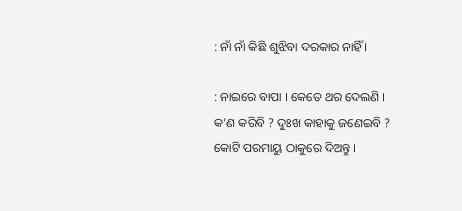: ନାଁ ନାଁ କିଛି ଶୁଝିବା ଦରକାର ନାହିଁ ।

: ନାଇରେ ବାପା । କେତେ ଥର ଦେଲଣି । କ’ଣ କରିବି ? ଦୁଃଖ କାହାକୁ ଜଣେଇବି ? କୋଟି ପରମାୟୁ ଠାକୁରେ ଦିଅନ୍ତୁ ।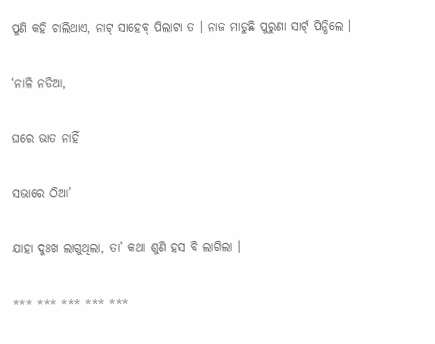ପୁଣି କହି ଚାଲିଥାଏ, ନାଟ୍ ସାହେବ୍ ପିଲାଟା ତ । ନାଜ ମାଡୁଛି ପୁରୁଣା ସାର୍ଟ୍ ପିନ୍ଧିଲେ ।

‘ନାଳି ନଡିଆ,

ଘରେ ଭାତ ନାହିଁ

ସଭାରେ ଠିଆ’

ଯାହା ଦୁଃଖ ଲାଗୁଥିଲା, ତା’ କଥା ଶୁଣି ହସ ବି ଲାଗିଲା ।

*** *** *** *** ***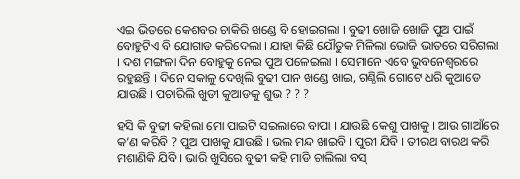ଏଇ ଭିତରେ କେଶବର ଚାକିରି ଖଣ୍ଡେ ବି ହୋଇଗଲା । ବୁଢୀ ଖୋଜି ଖୋଜି ପୁଅ ପାଇଁ ବୋହୁଟିଏ ବି ଯୋଗାଡ କରିଦେଲା । ଯାହା କିଛି ଯୌତୁକ ମିଳିଲା ଭୋଜି ଭାତରେ ସରିଗଲା । ଦଶ ମଙ୍ଗଳା ଦିନ ବୋହୁକୁ ନେଇ ପୁଅ ପଳେଇଲା । ସେମାନେ ଏବେ ଭୁବନେଶ୍ୱରରେ ରହୁଛନ୍ତି । ଦିନେ ସକାଳୁ ଦେଖିଲି ବୁଢୀ ପାନ ଖଣ୍ଡେ ଖାଇ, ଗଣ୍ଠିଲି ଗୋଟେ ଧରି କୁଆଡେ ଯାଉଛି । ପଚାରିଲି ଖୁଡୀ କୁଆଡକୁ ଶୁଭ ? ? ?

ହସି କି ବୁଢୀ କହିଲା ମୋ ପାଇଟି ସଇଲାରେ ବାପା । ଯାଉଛି କେଶୁ ପାଖକୁ । ଆଉ ଗାଆଁରେ କ’ଣ କରିବି ? ପୁଅ ପାଖକୁ ଯାଉଛି । ଭଲ ମନ୍ଦ ଖାଇବି । ପୁରୀ ଯିବି । ତୀରଥ ବାରଥ କରି ମଶାଣିକି ଯିବି । ଭାରି ଖୁସିରେ ବୁଢୀ କହି ମାଡି ଚାଲିଲା ବସ୍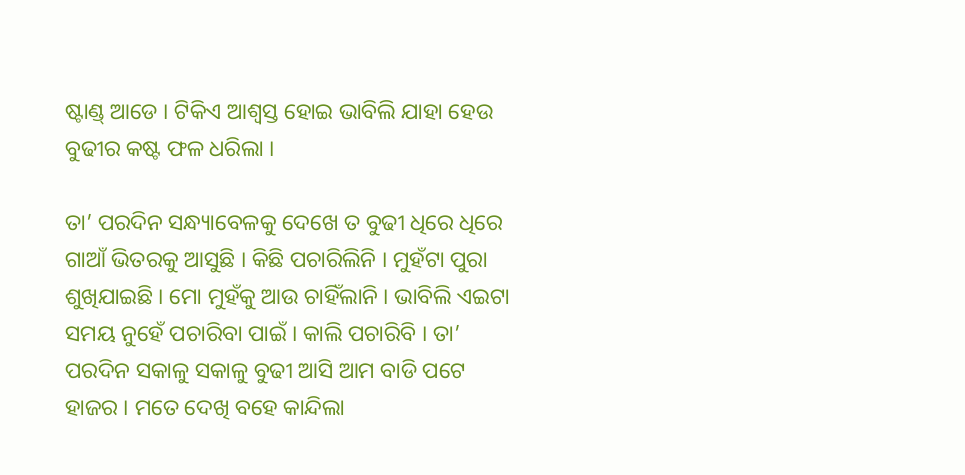ଷ୍ଟାଣ୍ଡ୍ ଆଡେ । ଟିକିଏ ଆଶ୍ୱସ୍ତ ହୋଇ ଭାବିଲି ଯାହା ହେଉ ବୁଢୀର କଷ୍ଟ ଫଳ ଧରିଲା ।

ତା’ ପରଦିନ ସନ୍ଧ୍ୟାବେଳକୁ ଦେଖେ ତ ବୁଢୀ ଧିରେ ଧିରେ ଗାଆଁ ଭିତରକୁ ଆସୁଛି । କିଛି ପଚାରିଲିନି । ମୁହଁଟା ପୁରା ଶୁଖିଯାଇଛି । ମୋ ମୁହଁକୁ ଆଉ ଚାହିଁଲାନି । ଭାବିଲି ଏଇଟା ସମୟ ନୁହେଁ ପଚାରିବା ପାଇଁ । କାଲି ପଚାରିବି । ତା’ ପରଦିନ ସକାଳୁ ସକାଳୁ ବୁଢୀ ଆସି ଆମ ବାଡି ପଟେ ହାଜର । ମତେ ଦେଖି ବହେ କାନ୍ଦିଲା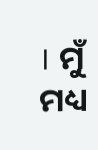। ମୁଁ ମଧ୍ୟ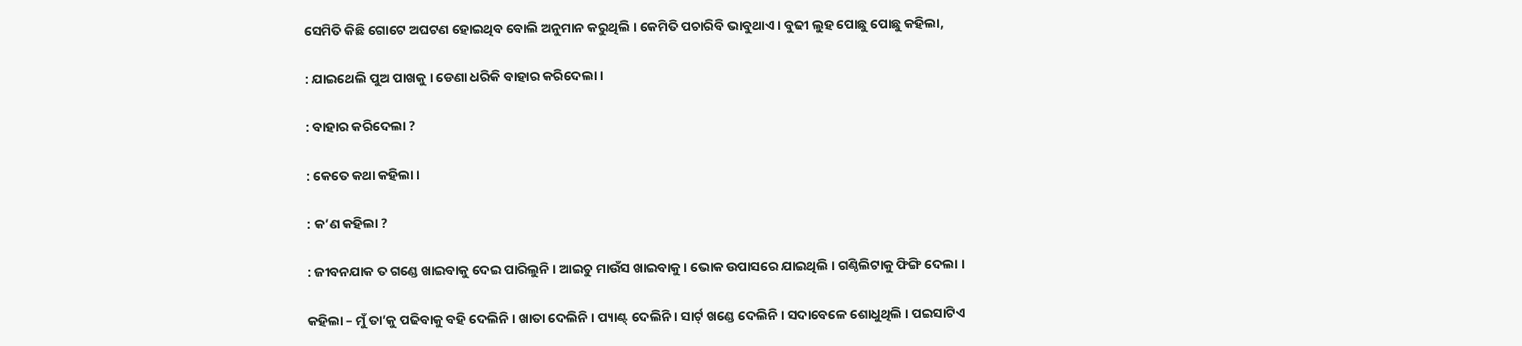ସେମିତି କିଛି ଗୋଟେ ଅଘଟଣ ହୋଇଥିବ ବୋଲି ଅନୁମାନ କରୁଥିଲି । କେମିତି ପଚାରିବି ଭାବୁଥାଏ । ବୁଢୀ ଲୁହ ପୋଛୁ ପୋଛୁ କହିଲା,

: ଯାଇଥେଲି ପୁଅ ପାଖକୁ । ଡେଣା ଧରିକି ବାହାର କରିଦେଲା ।

: ବାହାର କରିଦେଲା ?

: କେତେ କଥା କହିଲା ।

: କ’ଣ କହିଲା ?

: ଜୀବନଯାକ ତ ଗଣ୍ଡେ ଖାଇବାକୁ ଦେଇ ପାରିଲୁନି । ଆଇଚୁ ମାଉଁସ ଖାଇବାକୁ । ଭୋକ ଉପାସରେ ଯାଇଥିଲି । ଗଣ୍ଠିଲିଟାକୁ ଫିଙ୍ଗି ଦେଲା ।

କହିଲା – ମୁଁ ତା’କୁ ପଢିବାକୁ ବହି ଦେଲିନି । ଖାତା ଦେଲିନି । ପ୍ୟାଣ୍ଟ୍ ଦେଲିନି । ସାର୍ଟ୍ ଖଣ୍ଡେ ଦେଲିନି । ସଦାବେଳେ ଶୋଧୁଥିଲି । ପଇସାଟିଏ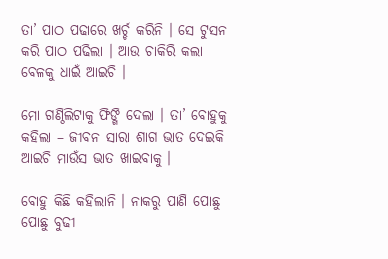ତା’ ପାଠ ପଢାରେ ଖର୍ଚ୍ଚ କରିନି । ସେ ଟୁସନ କରି ପାଠ ପଢିଲା । ଆଉ ଚାକିରି କଲା ବେଳକୁ ଧାଇଁ ଆଇଚି ।

ମୋ ଗଣ୍ଠିଲିଟାକୁ ଫିଙ୍ଗି ଦେଲା । ତା’ ବୋହୁକୁ କହିଲା – ଜୀବନ ସାରା ଶାଗ ଭାତ ଦେଇକି ଆଇଚି ମାଉଁସ ଭାତ ଖାଇବାକୁ ।

ବୋହୁ କିଛି କହିଲାନି । ନାକରୁ ପାଣି ପୋଛୁ ପୋଛୁ ବୁଢୀ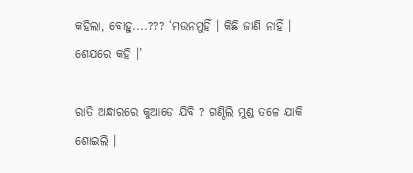କହିଲା, ବୋହୁ....??? ‘ମଉନମୁହିଁ । କିଛି ଜାଣି ନାହିଁ । ଶେଯରେ କହି ।’

ରାତି ଅନ୍ଧାରରେ କୁଆଡେ ଯିବି ? ଗଣ୍ଠିଲି ମୁଣ୍ଡ ତଳେ ଯାକି ଶୋଇଲି ।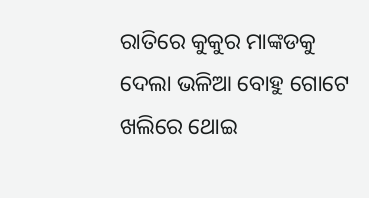ରାତିରେ କୁକୁର ମାଙ୍କଡକୁ ଦେଲା ଭଳିଆ ବୋହୁ ଗୋଟେ ଖଲିରେ ଥୋଇ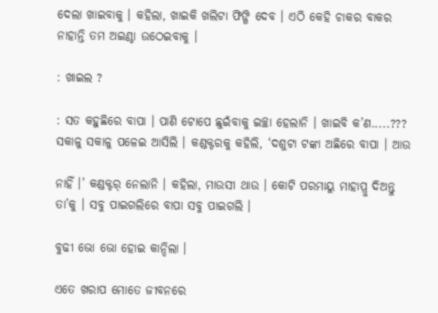ଦେଲା ଖାଇବାକୁ । କହିଲା, ଖାଇକି ଖଲିଟା ଫିଙ୍ଗି ଦେବ । ଏଠି କେହି ଚାକର ବାକର ନାହାନ୍ତି ତମ ଅଇଣ୍ଠା ଉଠେଇବାକୁ ।

: ଖାଇଲ ?

: ସତ କହୁଛିରେ ବାପା । ପାଣି ଟୋପେ ଛୁଇଁବାକୁ ଇଚ୍ଛା ହେଲାନି । ଖାଇବି କ’ଣ.....??? ସକାଳୁ ସକାଳୁ ପଳେଇ ଆସିଲି । କଣ୍ଡକ୍ଟରକୁ କହିଲି, ‘ଦଶୁଟା ଟଙ୍କା ଅଛିରେ ବାପା । ଆଉ

ନାହିଁ ।’ କଣ୍ଡକ୍ଟର୍ ନେଲାନି । କହିଲା, ମାଉସୀ ଥାଉ । କୋଟି ପରମାୟୁ ମାହାପ୍ରୁ ଦିଅନ୍ତୁ ତା’କୁ । ସବୁ ପାଇଗଲିରେ ବାପା ସବୁ ପାଇଗଲି ।

ବୁଢୀ ଭୋ ଭୋ ହୋଇ କାନ୍ଦିଲା ।

ଏତେ ଖରାପ ମୋତେ ଜୀବନରେ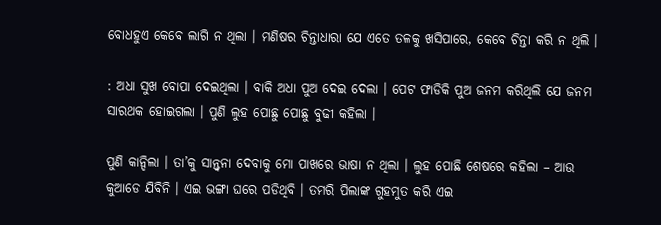ବୋଧହୁଏ କେବେ ଲାଗି ନ ଥିଲା । ମଣିଷର ଚିନ୍ତାଧାରା ଯେ ଏତେ ତଳକୁ ଖସିପାରେ, କେବେ ଚିନ୍ତା କରି ନ ଥିଲି ।

: ଅଧା ସୁଖ ବୋପା ଦେଇଥିଲା । ବାକି ଅଧା ପୁଅ ଦେଇ ଦେଲା । ପେଟ ଫାଡିକି ପୁଅ ଜନମ କରିଥିଲି ଯେ ଜନମ ସାରଥକ ହୋଇଗଲା । ପୁଣି ଲୁହ ପୋଛୁ ପୋଛୁ ବୁଢୀ କହିଲା ।

ପୁଣି କାନ୍ଦିଲା । ତା’କୁ ସାନ୍ତ୍ୱନା ଦେବାକୁ ମୋ ପାଖରେ ଭାଷା ନ ଥିଲା । ଲୁହ ପୋଛି ଶେଷରେ କହିଲା – ଆଉ କୁଆଡେ ଯିବିନି । ଏଇ ଭଙ୍ଗା ଘରେ ପଡିଥିବି । ତମରି ପିଲାଙ୍କ ଗୁହମୁତ କରି ଏଇ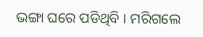ଭଙ୍ଗା ଘରେ ପଡିଥିବି । ମରିଗଲେ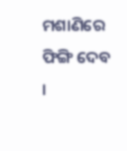ମଶାଣିରେ ଫିଙ୍ଗି ଦେବ ।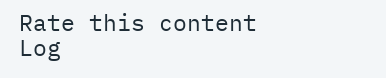Rate this content
Log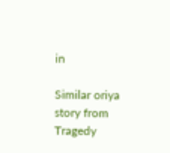in

Similar oriya story from Tragedy